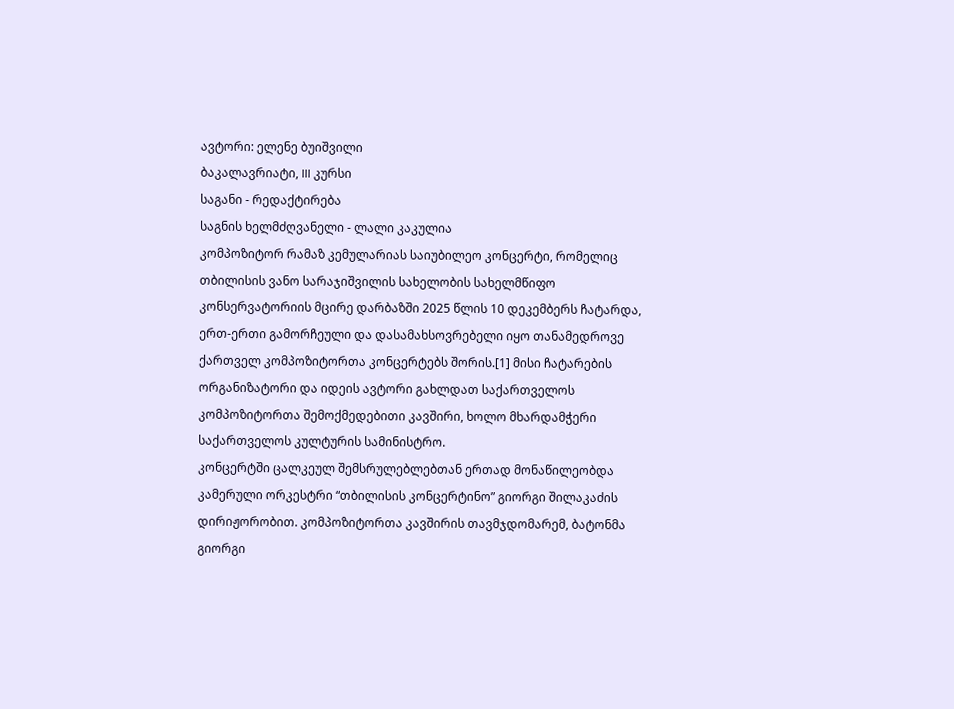ავტორი: ელენე ბუიშვილი
ბაკალავრიატი, III კურსი
საგანი - რედაქტირება
საგნის ხელმძღვანელი - ლალი კაკულია
კომპოზიტორ რამაზ კემულარიას საიუბილეო კონცერტი, რომელიც თბილისის ვანო სარაჯიშვილის სახელობის სახელმწიფო კონსერვატორიის მცირე დარბაზში 2025 წლის 10 დეკემბერს ჩატარდა, ერთ-ერთი გამორჩეული და დასამახსოვრებელი იყო თანამედროვე ქართველ კომპოზიტორთა კონცერტებს შორის.[1] მისი ჩატარების ორგანიზატორი და იდეის ავტორი გახლდათ საქართველოს კომპოზიტორთა შემოქმედებითი კავშირი, ხოლო მხარდამჭერი საქართველოს კულტურის სამინისტრო.
კონცერტში ცალკეულ შემსრულებლებთან ერთად მონაწილეობდა კამერული ორკესტრი “თბილისის კონცერტინო” გიორგი შილაკაძის დირიჟორობით. კომპოზიტორთა კავშირის თავმჯდომარემ, ბატონმა გიორგი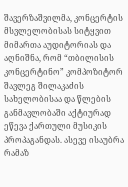შავერზაშვილმა, კონცერტის მსვლელობისას სიტყვით მიმართა აუდიტორიას და აღნიშნა, რომ “თბილისის კონცერტინო” კომპოზიტორ შავლეგ შილაკაძის სახელობისაა და წლების განმავლობაში აქტიურად ეწევა ქართული მუსიკის პროპაგანდას. ასევე ისაუბრა რამაზ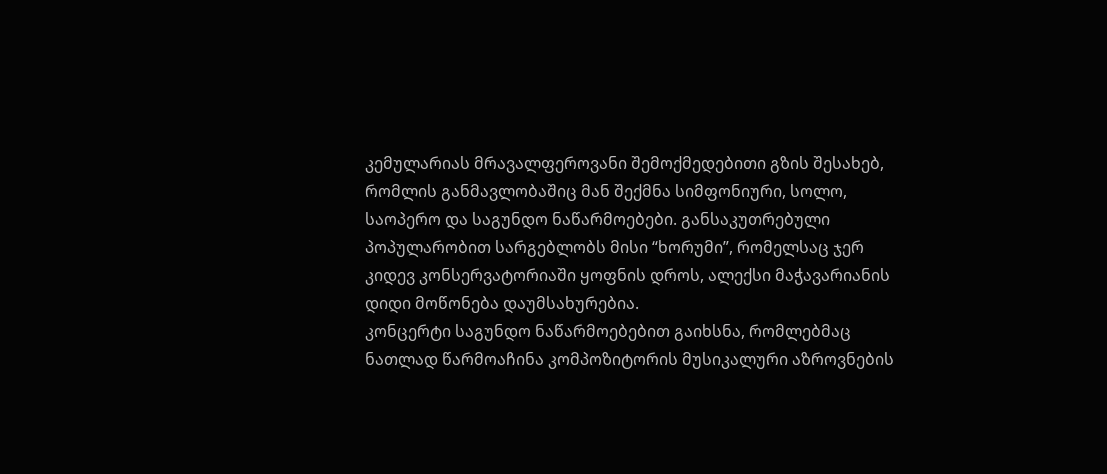კემულარიას მრავალფეროვანი შემოქმედებითი გზის შესახებ, რომლის განმავლობაშიც მან შექმნა სიმფონიური, სოლო, საოპერო და საგუნდო ნაწარმოებები. განსაკუთრებული პოპულარობით სარგებლობს მისი “ხორუმი”, რომელსაც ჯერ კიდევ კონსერვატორიაში ყოფნის დროს, ალექსი მაჭავარიანის დიდი მოწონება დაუმსახურებია.
კონცერტი საგუნდო ნაწარმოებებით გაიხსნა, რომლებმაც ნათლად წარმოაჩინა კომპოზიტორის მუსიკალური აზროვნების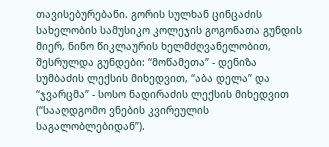თავისებურებანი. გორის სულხან ცინცაძის სახელობის სამუსიკო კოლეჯის გოგონათა გუნდის მიერ, ნინო წიკლაურის ხელმძღვანელობით, შესრულდა გუნდები: “მოწამეთა” - დენიზა სუმბაძის ლექსის მიხედვით, “აბა დელა” და “ჯვარცმა” - სოსო ნადირაძის ლექსის მიხედვით (“სააღდგომო ვნების კვირეულის საგალობლებიდან”).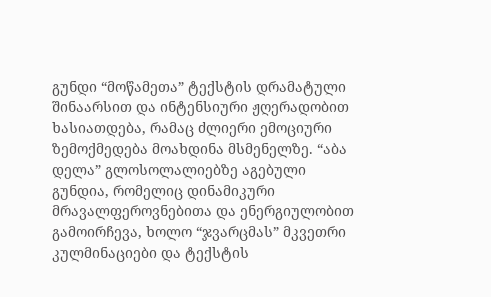გუნდი “მოწამეთა” ტექსტის დრამატული შინაარსით და ინტენსიური ჟღერადობით ხასიათდება, რამაც ძლიერი ემოციური ზემოქმედება მოახდინა მსმენელზე. “აბა დელა” გლოსოლალიებზე აგებული გუნდია, რომელიც დინამიკური მრავალფეროვნებითა და ენერგიულობით გამოირჩევა, ხოლო “ჯვარცმას” მკვეთრი კულმინაციები და ტექსტის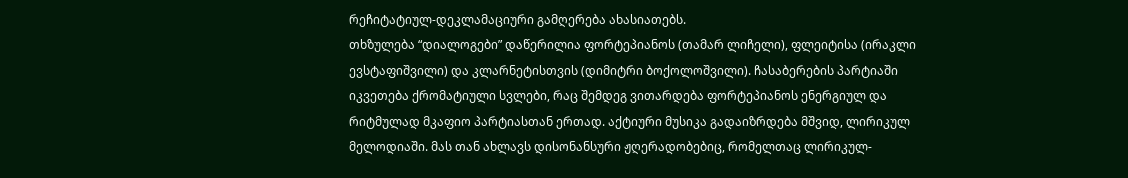რეჩიტატიულ-დეკლამაციური გამღერება ახასიათებს.
თხზულება “დიალოგები” დაწერილია ფორტეპიანოს (თამარ ლიჩელი), ფლეიტისა (ირაკლი ევსტაფიშვილი) და კლარნეტისთვის (დიმიტრი ბოქოლოშვილი). ჩასაბერების პარტიაში იკვეთება ქრომატიული სვლები, რაც შემდეგ ვითარდება ფორტეპიანოს ენერგიულ და რიტმულად მკაფიო პარტიასთან ერთად. აქტიური მუსიკა გადაიზრდება მშვიდ, ლირიკულ მელოდიაში. მას თან ახლავს დისონანსური ჟღერადობებიც, რომელთაც ლირიკულ-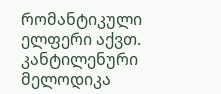რომანტიკული ელფერი აქვთ. კანტილენური მელოდიკა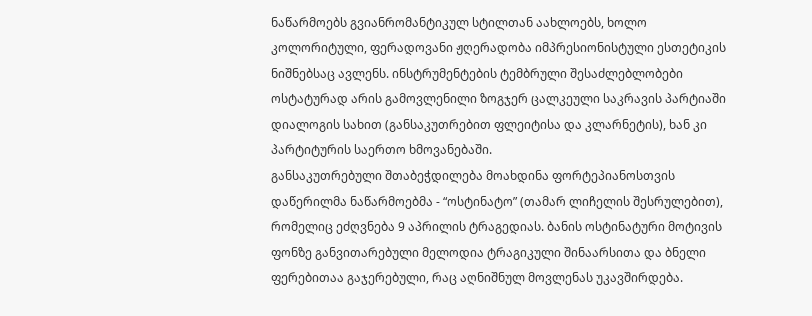ნაწარმოებს გვიანრომანტიკულ სტილთან აახლოებს, ხოლო კოლორიტული, ფერადოვანი ჟღერადობა იმპრესიონისტული ესთეტიკის ნიშნებსაც ავლენს. ინსტრუმენტების ტემბრული შესაძლებლობები ოსტატურად არის გამოვლენილი ზოგჯერ ცალკეული საკრავის პარტიაში დიალოგის სახით (განსაკუთრებით ფლეიტისა და კლარნეტის), ხან კი პარტიტურის საერთო ხმოვანებაში.
განსაკუთრებული შთაბეჭდილება მოახდინა ფორტეპიანოსთვის დაწერილმა ნაწარმოებმა - “ოსტინატო” (თამარ ლიჩელის შესრულებით), რომელიც ეძღვნება 9 აპრილის ტრაგედიას. ბანის ოსტინატური მოტივის ფონზე განვითარებული მელოდია ტრაგიკული შინაარსითა და ბნელი ფერებითაა გაჯერებული, რაც აღნიშნულ მოვლენას უკავშირდება.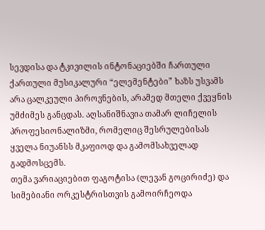სევდისა და ტკივილის ინტონაციებში ჩართული ქართული მუსიკალური “ელემენტები” ხაზს უსვამს არა ცალკეული პიროვნების, არამედ მთელი ქვეყნის უმძიმეს განცდას. აღსანიშნავია თამარ ლიჩელის პროფესიონალიზმი, რომელიც შესრულებისას ყველა ნიუანსს მკაფიოდ და გამომსახველად გადმოსცემს.
თემა ვარიაციებით ფაგოტისა (ლევან გოცირიძე) და სიმებიანი ორკესტრისთვის გამოირჩეოდა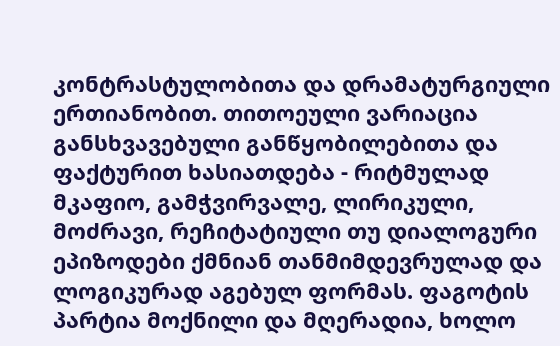კონტრასტულობითა და დრამატურგიული ერთიანობით. თითოეული ვარიაცია განსხვავებული განწყობილებითა და ფაქტურით ხასიათდება - რიტმულად მკაფიო, გამჭვირვალე, ლირიკული, მოძრავი, რეჩიტატიული თუ დიალოგური ეპიზოდები ქმნიან თანმიმდევრულად და ლოგიკურად აგებულ ფორმას. ფაგოტის პარტია მოქნილი და მღერადია, ხოლო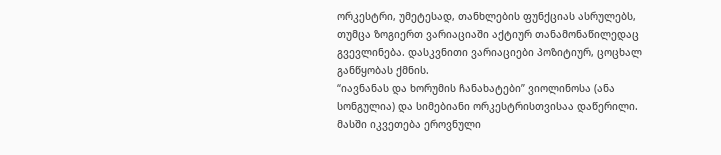ორკესტრი, უმეტესად, თანხლების ფუნქციას ასრულებს, თუმცა ზოგიერთ ვარიაციაში აქტიურ თანამონაწილედაც გვევლინება. დასკვნითი ვარიაციები პოზიტიურ, ცოცხალ განწყობას ქმნის.
“იავნანას და ხორუმის ჩანახატები” ვიოლინოსა (ანა სონგულია) და სიმებიანი ორკესტრისთვისაა დაწერილი. მასში იკვეთება ეროვნული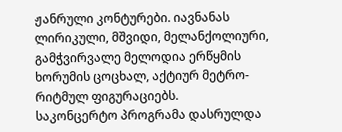ჟანრული კონტურები. იავნანას ლირიკული, მშვიდი, მელანქოლიური, გამჭვირვალე მელოდია ერწყმის ხორუმის ცოცხალ, აქტიურ მეტრო-რიტმულ ფიგურაციებს.
საკონცერტო პროგრამა დასრულდა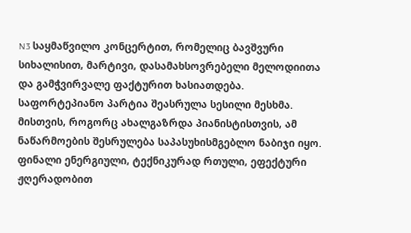N3 საყმაწვილო კონცერტით, რომელიც ბავშვური სიხალისით, მარტივი, დასამახსოვრებელი მელოდიითა და გამჭვირვალე ფაქტურით ხასიათდება. საფორტეპიანო პარტია შეასრულა სესილი მესხმა. მისთვის, როგორც ახალგაზრდა პიანისტისთვის, ამ ნაწარმოების შესრულება საპასუხისმგებლო ნაბიჯი იყო. ფინალი ენერგიული, ტექნიკურად რთული, ეფექტური ჟღერადობით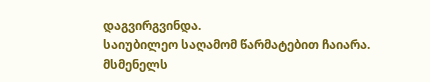დაგვირგვინდა.
საიუბილეო საღამომ წარმატებით ჩაიარა. მსმენელს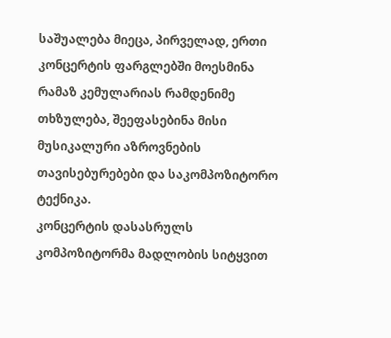საშუალება მიეცა, პირველად, ერთი კონცერტის ფარგლებში მოესმინა რამაზ კემულარიას რამდენიმე თხზულება, შეეფასებინა მისი მუსიკალური აზროვნების თავისებურებები და საკომპოზიტორო ტექნიკა.
კონცერტის დასასრულს კომპოზიტორმა მადლობის სიტყვით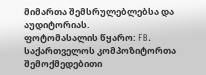მიმართა შემსრულებლებსა და აუდიტორიას.
ფოტომასალის წყარო: FB. საქართველოს კომპოზიტორთა შემოქმედებითი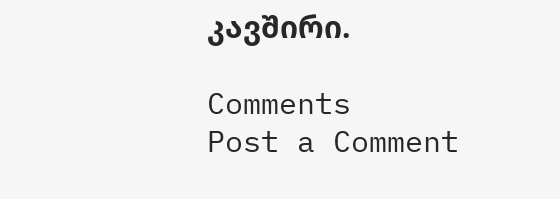კავშირი.

Comments
Post a Comment